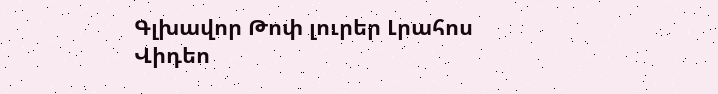Գլխավոր Թոփ լուրեր Լրահոս Վիդեո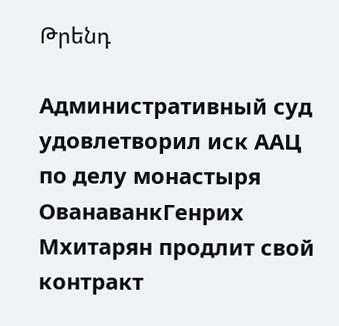Թրենդ

Административный суд удовлетворил иск ААЦ по делу монастыря ОванаванкГенрих Мхитарян продлит свой контракт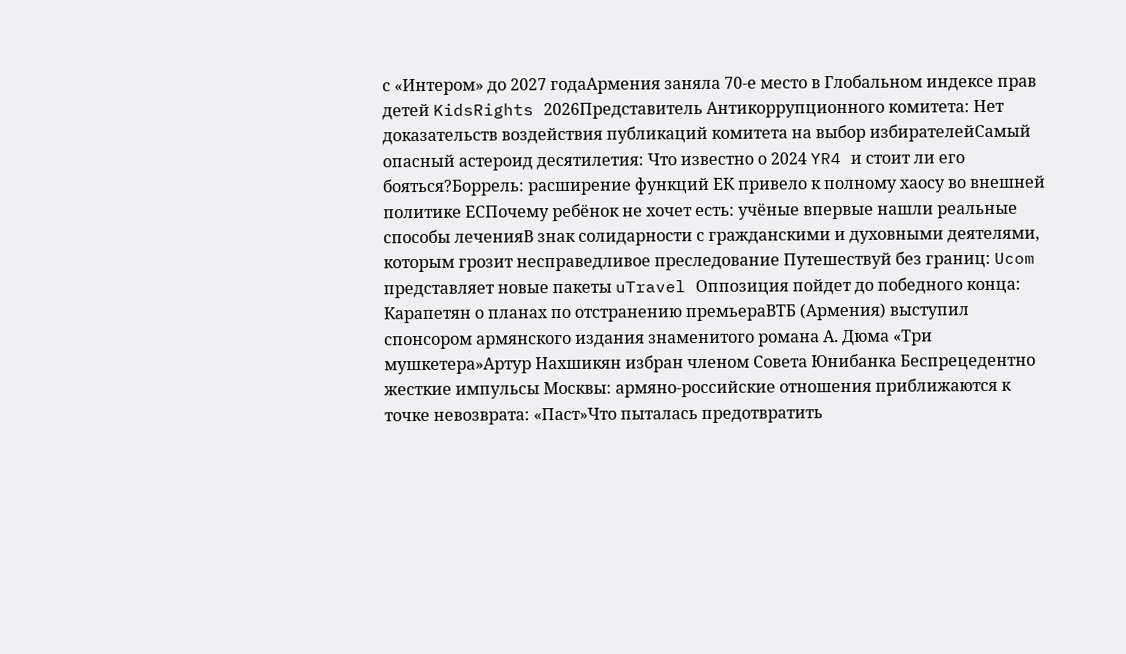с «Интером» до 2027 годаАрмения заняла 70-е место в Глобальном индексе прав детей KidsRights 2026Представитель Антикоррупционного комитета: Нет доказательств воздействия публикаций комитета на выбор избирателейСамый опасный астероид десятилетия: Что известно о 2024 YR4 и стоит ли его бояться?Боррель: расширение функций ЕК привело к полному хаосу во внешней политике ЕСПочему ребёнок не хочет есть: учёные впервые нашли реальные способы леченияВ знак солидарности с гражданскими и духовными деятелями, которым грозит несправедливое преследование Путешествуй без границ: Ucom представляет новые пакеты uTravel Оппозиция пойдет до победного конца: Карапетян о планах по отстранению премьераВТБ (Армения) выступил спонсором армянского издания знаменитого романа А. Дюма «Три мушкетера»Артур Нахшикян избран членом Совета Юнибанка Беспрецедентно жесткие импульсы Москвы: армяно-российские отношения приближаются к точке невозврата: «Паст»Что пыталась предотвратить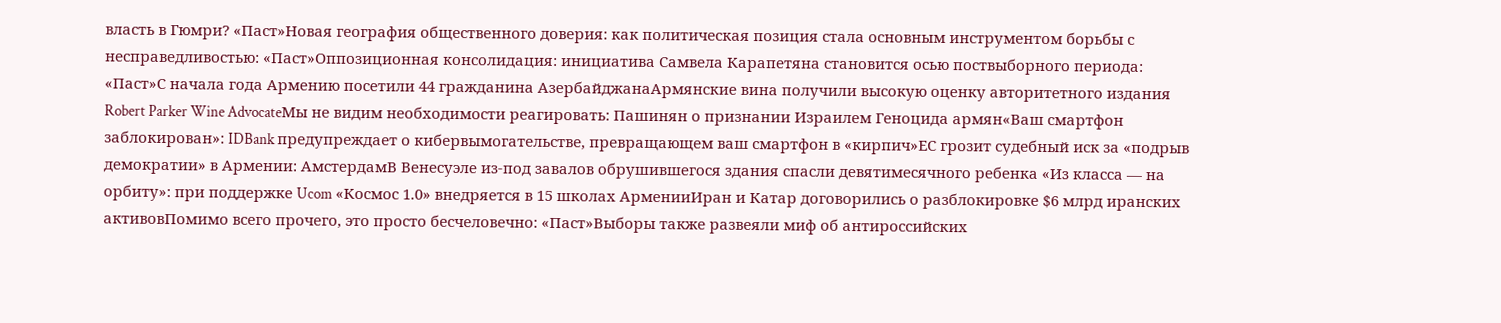власть в Гюмри? «Паст»Новая география общественного доверия: как политическая позиция стала основным инструментом борьбы с несправедливостью: «Паст»Оппозиционная консолидация: инициатива Самвела Карапетяна становится осью поствыборного периода: «Паст»С начала года Армению посетили 44 гражданина АзербайджанаАрмянские вина получили высокую оценку авторитетного издания Robert Parker Wine AdvocateМы не видим необходимости реагировать: Пашинян о признании Израилем Геноцида армян«Ваш смартфон заблокирован»: IDBank предупреждает о кибервымогательстве, превращающем ваш смартфон в «кирпич»ЕС грозит судебный иск за «подрыв демократии» в Армении: АмстердамВ Венесуэле из-под завалов обрушившегося здания спасли девятимесячного ребенка «Из класса — на орбиту»: при поддержке Ucom «Космос 1.0» внедряется в 15 школах АрменииИран и Катар договорились о разблокировке $6 млрд иранских активовПомимо всего прочего, это просто бесчеловечно: «Паст»Выборы также развеяли миф об антироссийских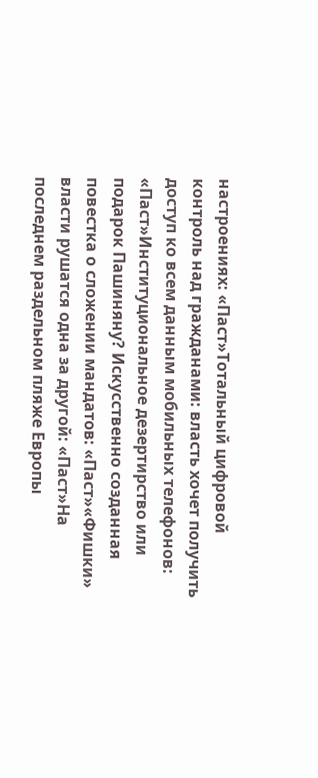настроениях: «Паст»Тотальный цифровой контроль над гражданами: власть хочет получить доступ ко всем данным мобильных телефонов: «Паст»Институциональное дезертирство или подарок Пашиняну? Искусственно созданная повестка о сложении мандатов: «Паст»«Фишки» власти рушатся одна за другой: «Паст»На последнем раздельном пляже Европы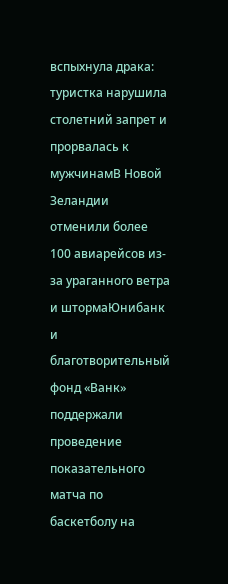вспыхнула драка: туристка нарушила столетний запрет и прорвалась к мужчинамВ Новой Зеландии отменили более 100 авиарейсов из-за ураганного ветра и штормаЮнибанк и благотворительный фонд «Ванк» поддержали проведение показательного матча по баскетболу на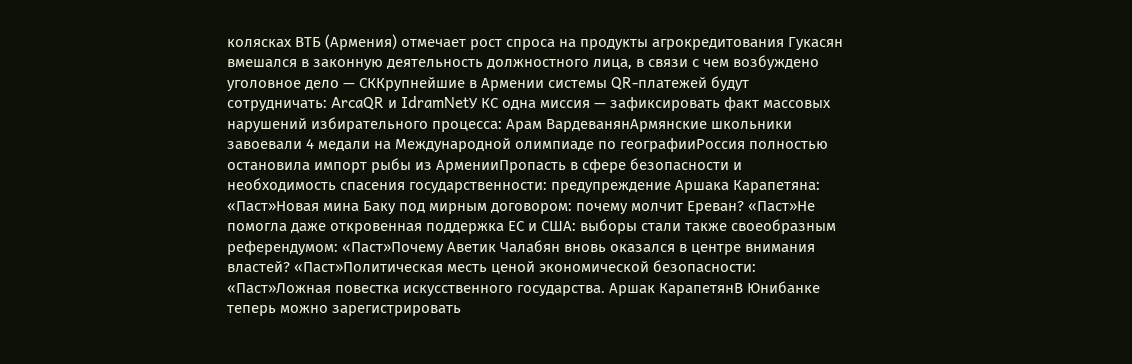колясках ВТБ (Армения) отмечает рост спроса на продукты агрокредитования Гукасян вмешался в законную деятельность должностного лица, в связи с чем возбуждено уголовное дело — СККрупнейшие в Армении системы QR-платежей будут сотрудничать: ArcaQR и IdramNetУ КС одна миссия — зафиксировать факт массовых нарушений избирательного процесса: Арам ВардеванянАрмянские школьники завоевали 4 медали на Международной олимпиаде по географииРоссия полностью остановила импорт рыбы из АрменииПропасть в сфере безопасности и необходимость спасения государственности: предупреждение Аршака Карапетяна: «Паст»Новая мина Баку под мирным договором: почему молчит Ереван? «Паст»Не помогла даже откровенная поддержка ЕС и США: выборы стали также своеобразным референдумом: «Паст»Почему Аветик Чалабян вновь оказался в центре внимания властей? «Паст»Политическая месть ценой экономической безопасности: «Паст»Ложная повестка искусственного государства. Аршак КарапетянВ Юнибанке теперь можно зарегистрировать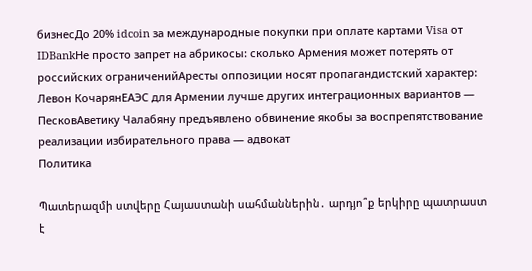бизнесДо 20% idcoin за международные покупки при оплате картами Visa от IDBankНе просто запрет на абрикосы: сколько Армения может потерять от российских ограниченийАресты оппозиции носят пропагандистский характер: Левон КочарянЕАЭС для Армении лучше других интеграционных вариантов — ПесковАветику Чалабяну предъявлено обвинение якобы за воспрепятствование реализации избирательного права — адвокат
Политика

Պատերազմի ստվերը Հայաստանի սահմաններին․ արդյո՞ք երկիրը պատրաստ է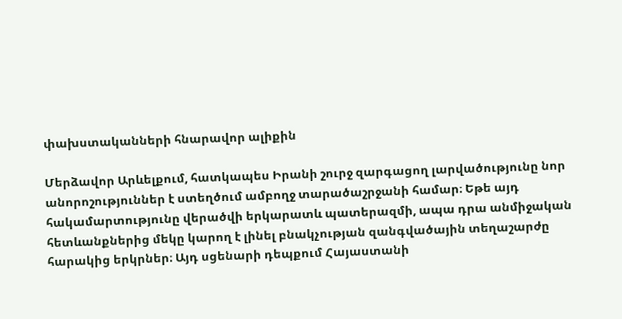փախստականների հնարավոր ալիքին

Մերձավոր Արևելքում, հատկապես Իրանի շուրջ զարգացող լարվածությունը նոր անորոշություններ է ստեղծում ամբողջ տարածաշրջանի համար։ Եթե այդ հակամարտությունը վերածվի երկարատև պատերազմի, ապա դրա անմիջական հետևանքներից մեկը կարող է լինել բնակչության զանգվածային տեղաշարժը հարակից երկրներ։ Այդ սցենարի դեպքում Հայաստանի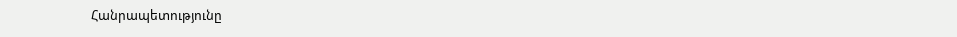Հանրապետությունը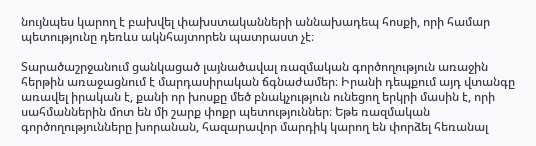նույնպես կարող է բախվել փախստականների աննախադեպ հոսքի, որի համար պետությունը դեռևս ակնհայտորեն պատրաստ չէ։

Տարածաշրջանում ցանկացած լայնածավալ ռազմական գործողություն առաջին հերթին առաջացնում է մարդասիրական ճգնաժամեր։ Իրանի դեպքում այդ վտանգը առավել իրական է, քանի որ խոսքը մեծ բնակչություն ունեցող երկրի մասին է, որի սահմաններին մոտ են մի շարք փոքր պետություններ։ Եթե ռազմական գործողությունները խորանան, հազարավոր մարդիկ կարող են փորձել հեռանալ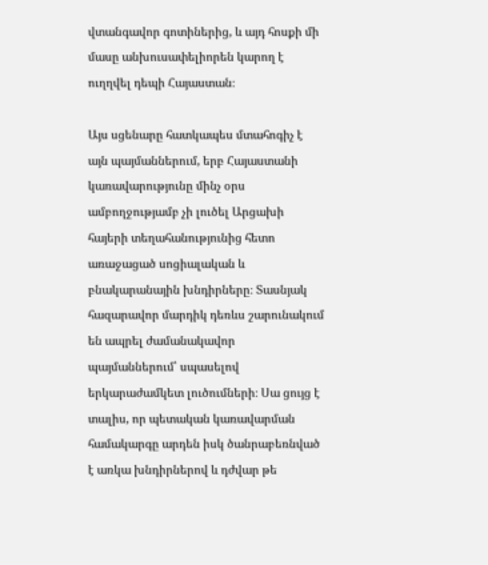վտանգավոր գոտիներից, և այդ հոսքի մի մասը անխուսափելիորեն կարող է ուղղվել դեպի Հայաստան։

Այս սցենարը հատկապես մտահոգիչ է այն պայմաններում, երբ Հայաստանի կառավարությունը մինչ օրս ամբողջությամբ չի լուծել Արցախի հայերի տեղահանությունից հետո առաջացած սոցիալական և բնակարանային խնդիրները։ Տասնյակ հազարավոր մարդիկ դեռևս շարունակում են ապրել ժամանակավոր պայմաններում՝ սպասելով երկարաժամկետ լուծումների։ Սա ցույց է տալիս, որ պետական կառավարման համակարգը արդեն իսկ ծանրաբեռնված է առկա խնդիրներով և դժվար թե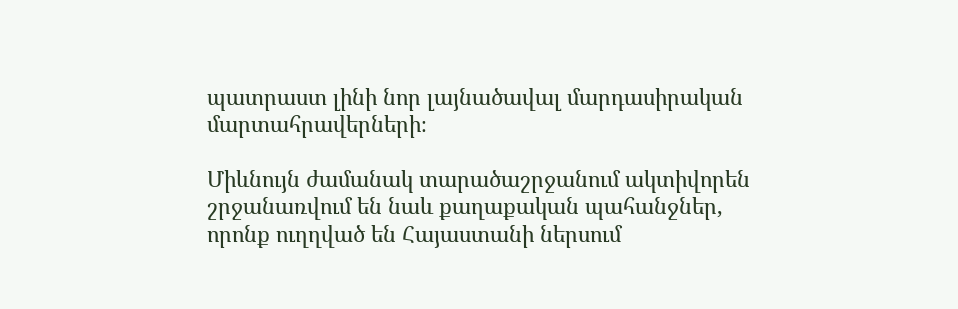պատրաստ լինի նոր լայնածավալ մարդասիրական մարտահրավերների։

Միևնույն ժամանակ տարածաշրջանում ակտիվորեն շրջանառվում են նաև քաղաքական պահանջներ, որոնք ուղղված են Հայաստանի ներսում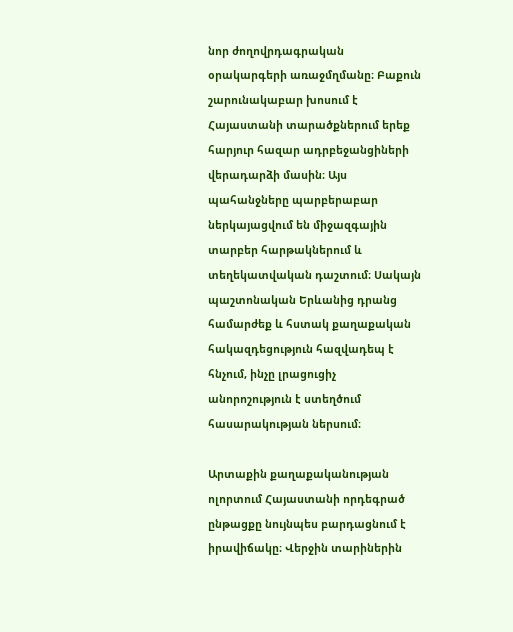նոր ժողովրդագրական օրակարգերի առաջմղմանը։ Բաքուն շարունակաբար խոսում է Հայաստանի տարածքներում երեք հարյուր հազար ադրբեջանցիների վերադարձի մասին։ Այս պահանջները պարբերաբար ներկայացվում են միջազգային տարբեր հարթակներում և տեղեկատվական դաշտում։ Սակայն պաշտոնական Երևանից դրանց համարժեք և հստակ քաղաքական հակազդեցություն հազվադեպ է հնչում, ինչը լրացուցիչ անորոշություն է ստեղծում հասարակության ներսում։

Արտաքին քաղաքականության ոլորտում Հայաստանի որդեգրած ընթացքը նույնպես բարդացնում է իրավիճակը։ Վերջին տարիներին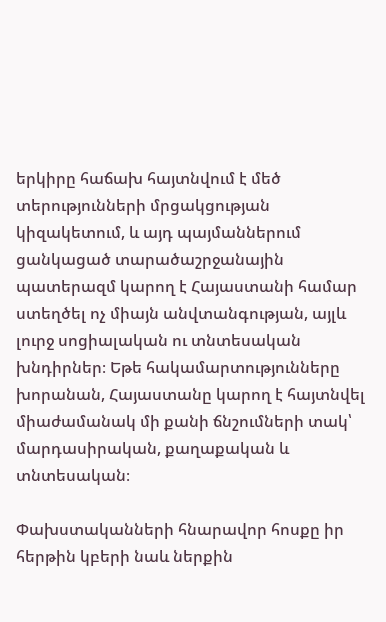երկիրը հաճախ հայտնվում է մեծ տերությունների մրցակցության կիզակետում, և այդ պայմաններում ցանկացած տարածաշրջանային պատերազմ կարող է Հայաստանի համար ստեղծել ոչ միայն անվտանգության, այլև լուրջ սոցիալական ու տնտեսական խնդիրներ։ Եթե հակամարտությունները խորանան, Հայաստանը կարող է հայտնվել միաժամանակ մի քանի ճնշումների տակ՝ մարդասիրական, քաղաքական և տնտեսական։

Փախստականների հնարավոր հոսքը իր հերթին կբերի նաև ներքին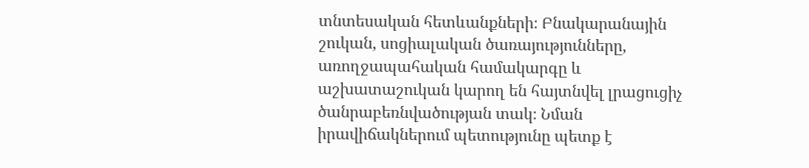տնտեսական հետևանքների։ Բնակարանային շուկան, սոցիալական ծառայությունները, առողջապահական համակարգը և աշխատաշուկան կարող են հայտնվել լրացուցիչ ծանրաբեռնվածության տակ։ Նման իրավիճակներում պետությունը պետք է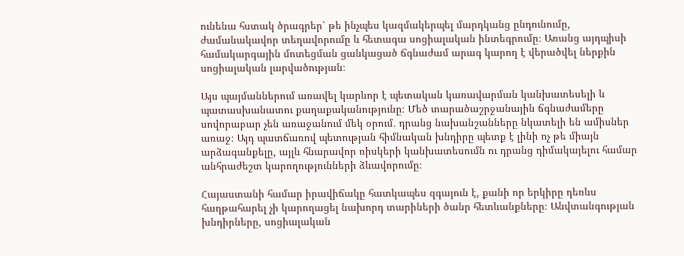ունենա հստակ ծրագրեր՝ թե ինչպես կազմակերպել մարդկանց ընդունումը, ժամանակավոր տեղավորումը և հետագա սոցիալական ինտեգրումը։ Առանց այդպիսի համակարգային մոտեցման ցանկացած ճգնաժամ արագ կարող է վերածվել ներքին սոցիալական լարվածության։

Այս պայմաններում առավել կարևոր է պետական կառավարման կանխատեսելի և պատասխանատու քաղաքականությունը։ Մեծ տարածաշրջանային ճգնաժամերը սովորաբար չեն առաջանում մեկ օրում․ դրանց նախանշանները նկատելի են ամիսներ առաջ։ Այդ պատճառով պետության հիմնական խնդիրը պետք է լինի ոչ թե միայն արձագանքելը, այլև հնարավոր ռիսկերի կանխատեսումն ու դրանց դիմակայելու համար անհրաժեշտ կարողությունների ձևավորումը։

Հայաստանի համար իրավիճակը հատկապես զգայուն է, քանի որ երկիրը դեռևս հաղթահարել չի կարողացել նախորդ տարիների ծանր հետևանքները։ Անվտանգության խնդիրները, սոցիալական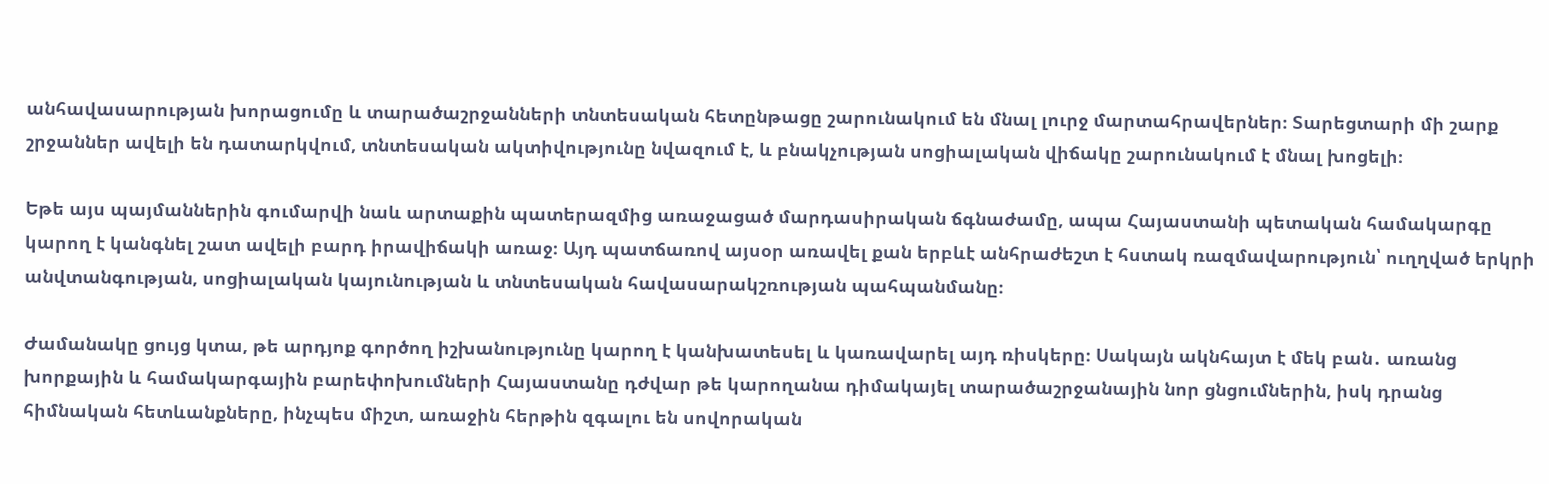անհավասարության խորացումը և տարածաշրջանների տնտեսական հետընթացը շարունակում են մնալ լուրջ մարտահրավերներ։ Տարեցտարի մի շարք շրջաններ ավելի են դատարկվում, տնտեսական ակտիվությունը նվազում է, և բնակչության սոցիալական վիճակը շարունակում է մնալ խոցելի։

Եթե այս պայմաններին գումարվի նաև արտաքին պատերազմից առաջացած մարդասիրական ճգնաժամը, ապա Հայաստանի պետական համակարգը կարող է կանգնել շատ ավելի բարդ իրավիճակի առաջ։ Այդ պատճառով այսօր առավել քան երբևէ անհրաժեշտ է հստակ ռազմավարություն՝ ուղղված երկրի անվտանգության, սոցիալական կայունության և տնտեսական հավասարակշռության պահպանմանը։

Ժամանակը ցույց կտա, թե արդյոք գործող իշխանությունը կարող է կանխատեսել և կառավարել այդ ռիսկերը։ Սակայն ակնհայտ է մեկ բան․ առանց խորքային և համակարգային բարեփոխումների Հայաստանը դժվար թե կարողանա դիմակայել տարածաշրջանային նոր ցնցումներին, իսկ դրանց հիմնական հետևանքները, ինչպես միշտ, առաջին հերթին զգալու են սովորական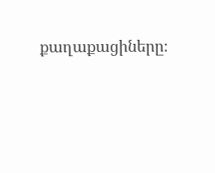քաղաքացիները։